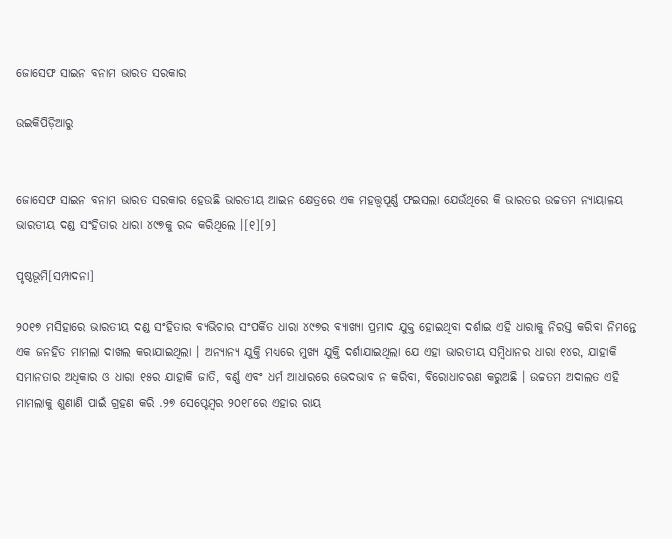ଜୋସେଫ ସାଇନ ବନାମ ଭାରତ ସରକାର

ଉଇକିପିଡ଼ିଆ‌ରୁ


ଜୋସେଫ ସାଇନ ବନାମ ଭାରତ ସରକାର ହେଉଛି ଭାରତୀୟ ଆଇନ କ୍ଷେତ୍ରରେ ଏକ ମହତ୍ତ୍ୱପୂର୍ଣ୍ଣ ଫଇସଲା ଯେଉଁଥିରେ କି ଭାରତର ଉଚ୍ଚତମ ନ୍ୟାୟାଳୟ ଭାରତୀୟ ଦଣ୍ଡ ସଂହିତାର ଧାରା ୪୯୭କୁ ରଦ୍ଦ କରିଥିଲେ ।[୧][୨]

ପୃଷ୍ଠଭୂମି[ସମ୍ପାଦନା]

୨୦୧୭ ମସିହାରେ ଭାରତୀୟ ଦଣ୍ଡ ସଂହିତାର ବ୍ୟଭିଚାର ସଂପର୍କିତ ଧାରା ୪୯୭ର ବ୍ୟାଖ୍ୟା ପ୍ରମାଦ ଯୁକ୍ତ ହୋଇଥିବା ଦର୍ଶାଇ ଏହି ଧାରାକୁ ନିରସ୍ତ କରିବା ନିମନ୍ତେ ଏକ ଜନହିତ ମାମଲା ଦାଖଲ କରାଯାଇଥିଲା । ଅନ୍ୟାନ୍ୟ ଯୁକ୍ତି ମଧ୍ୟରେ ମୁଖ୍ୟ ଯୁକ୍ତି ଦର୍ଶାଯାଇଥିଲା ଯେ ଏହା ଭାରତୀୟ ସମ୍ବିଧାନର ଧାରା ୧୪ର, ଯାହାକି ସମାନତାର ଅଧିକାର ଓ ଧାରା ୧୫ର ଯାହାକି ଜାତି, ବର୍ଣ୍ଣ ଏବଂ ଧର୍ମ ଆଧାରରେ ଭେଦଭାବ ନ କରିବା, ବିରୋଧାଚରଣ କରୁଅଛି । ଉଚ୍ଚତମ ଅଦାଲତ ଏହି ମାମଲାକୁ ଶୁଣାଣି ପାଇଁ ଗ୍ରହଣ କରି .୨୭ ସେପ୍ଟେମ୍ବର ୨୦୧୮ରେ ଏହାର ରାୟ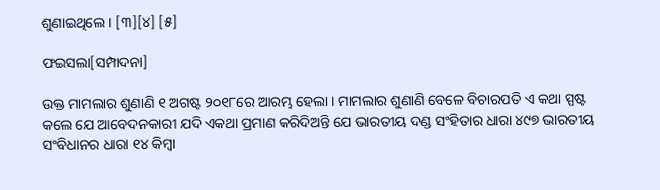ଶୁଣାଇଥିଲେ । [୩][୪] [୫]

ଫଇସଲା[ସମ୍ପାଦନା]

ଉକ୍ତ ମାମଲାର ଶୁଣାଣି ୧ ଅଗଷ୍ଟ ୨୦୧୮ରେ ଆରମ୍ଭ ହେଲା । ମାମଲାର ଶୁଣାଣି ବେଳେ ବିଚାରପତି ଏ କଥା ସ୍ପଷ୍ଟ କଲେ ଯେ ଆବେଦନକାରୀ ଯଦି ଏକଥା ପ୍ରମାଣ କରିଦିଅନ୍ତି ଯେ ଭାରତୀୟ ଦଣ୍ଡ ସଂହିତାର ଧାରା ୪୯୭ ଭାରତୀୟ ସଂବିଧାନର ଧାରା ୧୪ କିମ୍ବା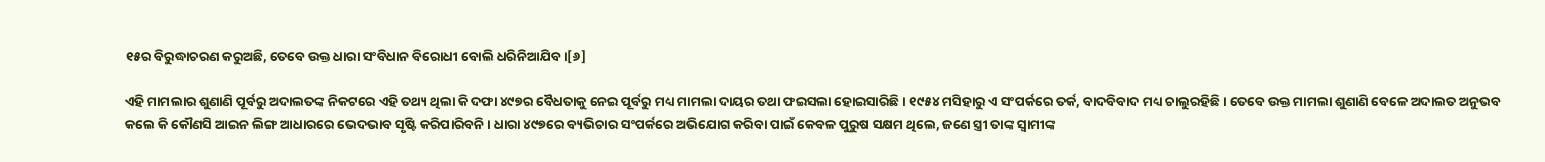୧୫ର ବିରୁଦ୍ଧାଚରଣ କରୁଅଛି, ତେବେ ଉକ୍ତ ଧାରା ସଂବିଧାନ ବିରୋଧୀ ବୋଲି ଧରିନିଆଯିବ ।[୬]

ଏହି ମାମଲାର ଶୁଣାଣି ପୂର୍ବରୁ ଅଦାଲତଙ୍କ ନିକଟରେ ଏହି ତଥ୍ୟ ଥିଲା କି ଦଫା ୪୯୭ର ବୈଧତାକୁ ନେଇ ପୂର୍ବରୁ ମଧ୍ୟ ମାମଲା ଦାୟର ତଥା ଫଇସଲା ହୋଇସାରିଛି । ୧୯୫୪ ମସିହାରୁ ଏ ସଂପର୍କରେ ତର୍କ, ବାଦବିବାଦ ମଧ୍ୟ ଚାଲୁରହିଛି । ତେବେ ଉକ୍ତ ମାମଲା ଶୁଣାଣି ବେଳେ ଅଦାଲତ ଅନୁଭବ କଲେ କି କୌଣସି ଆଇନ ଲିଙ୍ଗ ଆଧାରରେ ଭେଦଭାବ ସୃଷ୍ଟି କରିପାରିବନି । ଧାରା ୪୯୭ରେ ବ୍ୟଭିଚାର ସଂପର୍କରେ ଅଭିଯୋଗ କରିବା ପାଇଁ କେବଳ ପୁରୁଷ ସକ୍ଷମ ଥିଲେ, ଜଣେ ସ୍ତ୍ରୀ ତାଙ୍କ ସ୍ୱାମୀଙ୍କ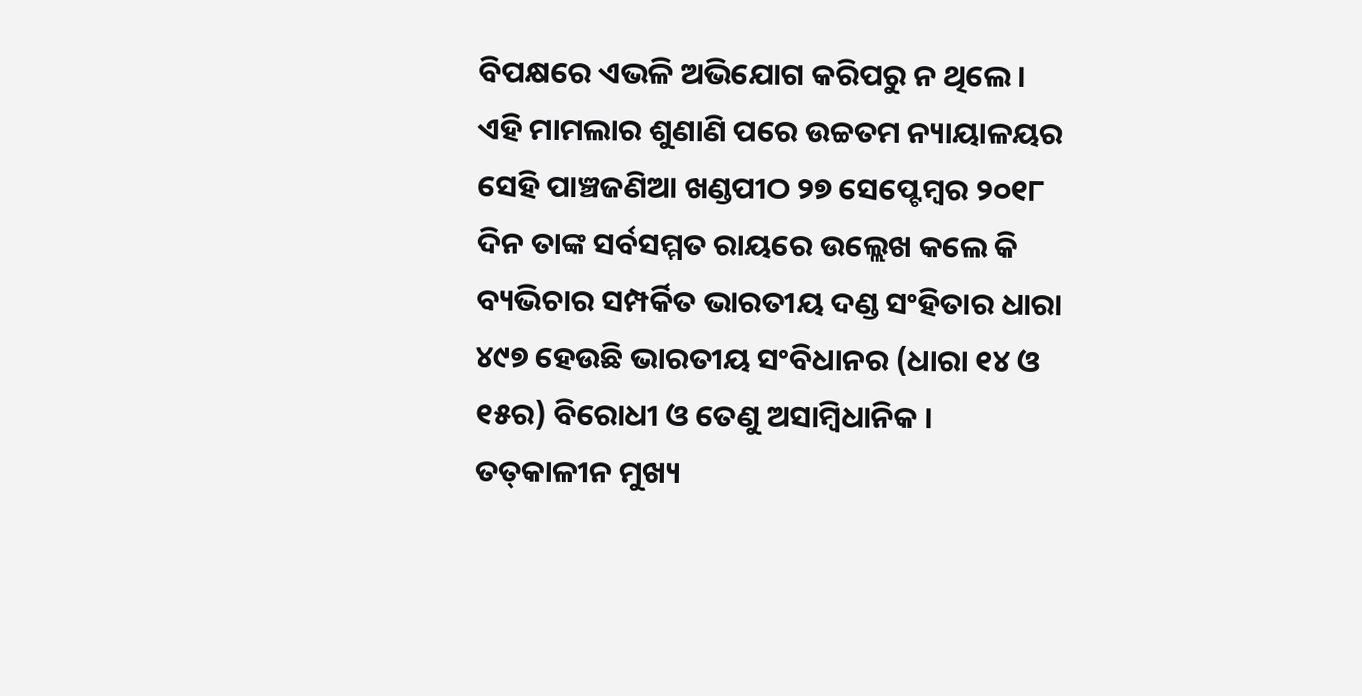ବିପକ୍ଷରେ ଏଭଳି ଅଭିଯୋଗ କରିପରୁ ନ ଥିଲେ । ଏହି ମାମଲାର ଶୁଣାଣି ପରେ ଉଚ୍ଚତମ ନ୍ୟାୟାଳୟର ସେହି ପାଞ୍ଚଜଣିଆ ଖଣ୍ଡପୀଠ ୨୭ ସେପ୍ଟେମ୍ବର ୨୦୧୮ ଦିନ ତାଙ୍କ ସର୍ବସମ୍ମତ ରାୟରେ ଉଲ୍ଲେଖ କଲେ କି ବ୍ୟଭିଚାର ସମ୍ପର୍କିତ ଭାରତୀୟ ଦଣ୍ଡ ସଂହିତାର ଧାରା ୪୯୭ ହେଉଛି ଭାରତୀୟ ସଂବିଧାନର (ଧାରା ୧୪ ଓ ୧୫ର) ବିରୋଧୀ ଓ ତେଣୁ ଅସାମ୍ବିଧାନିକ । ତତ୍‌କାଳୀନ ମୁଖ୍ୟ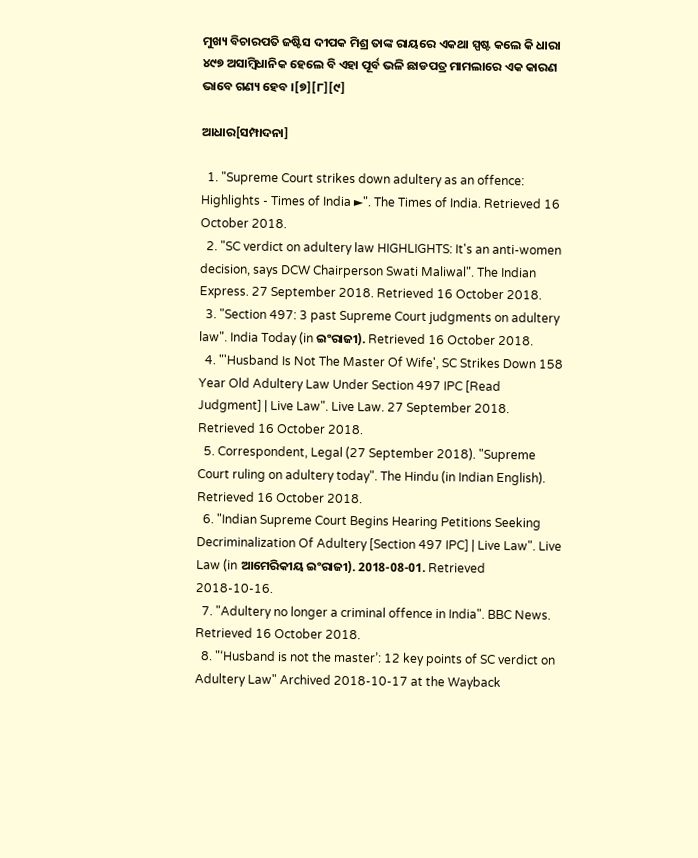ମୁଖ୍ୟ ବିଚାରପତି ଜଷ୍ଟିସ ଦୀପକ ମିଶ୍ର ତାଙ୍କ ରାୟରେ ଏକଥା ସ୍ପଷ୍ଟ କଲେ କି ଧାରା ୪୯୭ ଅସାମ୍ବିଧାନିକ ହେଲେ ବି ଏହା ପୂର୍ବ ଭଳି ଛାଡପତ୍ର ମାମଲାରେ ଏକ କାରଣ ଭାବେ ଗଣ୍ୟ ହେବ ।[୭][୮][୯]

ଆଧାର[ସମ୍ପାଦନା]

  1. "Supreme Court strikes down adultery as an offence: Highlights - Times of India ►". The Times of India. Retrieved 16 October 2018.
  2. "SC verdict on adultery law HIGHLIGHTS: It's an anti-women decision, says DCW Chairperson Swati Maliwal". The Indian Express. 27 September 2018. Retrieved 16 October 2018.
  3. "Section 497: 3 past Supreme Court judgments on adultery law". India Today (in ଇଂରାଜୀ). Retrieved 16 October 2018.
  4. "'Husband Is Not The Master Of Wife', SC Strikes Down 158 Year Old Adultery Law Under Section 497 IPC [Read Judgment] | Live Law". Live Law. 27 September 2018. Retrieved 16 October 2018.
  5. Correspondent, Legal (27 September 2018). "Supreme Court ruling on adultery today". The Hindu (in Indian English). Retrieved 16 October 2018.
  6. "Indian Supreme Court Begins Hearing Petitions Seeking Decriminalization Of Adultery [Section 497 IPC] | Live Law". Live Law (in ଆମେରିକୀୟ ଇଂରାଜୀ). 2018-08-01. Retrieved 2018-10-16.
  7. "Adultery no longer a criminal offence in India". BBC News. Retrieved 16 October 2018.
  8. "‘Husband is not the master’: 12 key points of SC verdict on Adultery Law" Archived 2018-10-17 at the Wayback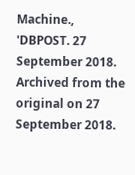Machine., 'DBPOST. 27 September 2018. Archived from the original on 27 September 2018.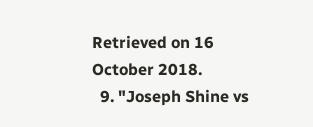Retrieved on 16 October 2018.
  9. "Joseph Shine vs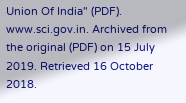Union Of India" (PDF). www.sci.gov.in. Archived from the original (PDF) on 15 July 2019. Retrieved 16 October 2018.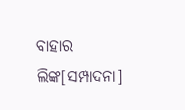ବାହାର ଲିଙ୍କ[ସମ୍ପାଦନା]